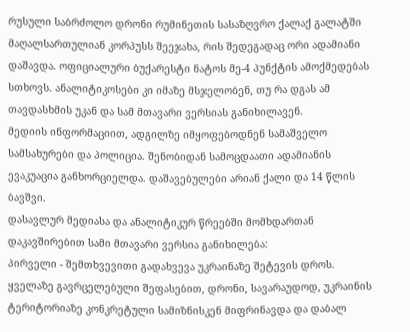რუსული საბრძოლო დრონი რუმინეთის სასაზღვრო ქალაქ გალატში მაღალსართულიან კორპუსს შეეჯახა, რის შედეგადაც ორი ადამიანი დაშავდა. ოფიციალური ბუქარესტი ნატოს მე-4 პუნქტის ამოქმედებას სთხოვს. ანალიტიკოსები კი იმაზე მსჯელობენ, თუ რა დგას ამ თავდასხმის უკან და სამ მთავარი ვერსიას განიხილავენ.
მედიის ინფორმაციით, ადგილზე იმყოფებოდნენ სამაშველო სამსახურები და პოლიცია. შენობიდან სამოცდაათი ადამიანის ევაკუაცია განხორციელდა. დაშავებულები არიან ქალი და 14 წლის ბავშვი.
დასავლურ მედიასა და ანალიტიკურ წრეებში მომხდართან დაკავშირებით სამი მთავარი ვერსია განიხილება:
პირველი - შემთხვევითი გადახვევა უკრაინაზე შეტევის დროს. ყველაზე გავრცელებული შეფასებით, დრონი, სავარაუდოდ, უკრაინის ტერიტორიაზე კონკრეტული სამიზნისკენ მიფრინავდა და დაბალ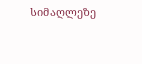სიმაღლეზე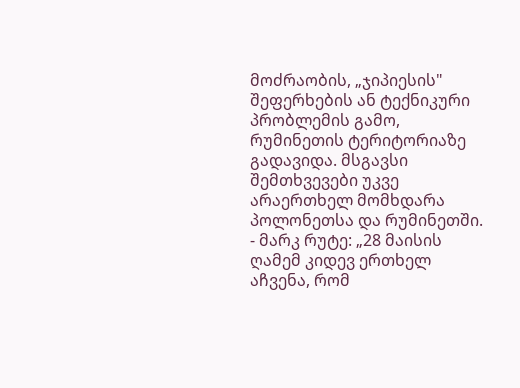მოძრაობის, „ჯიპიესის" შეფერხების ან ტექნიკური პრობლემის გამო, რუმინეთის ტერიტორიაზე გადავიდა. მსგავსი შემთხვევები უკვე არაერთხელ მომხდარა პოლონეთსა და რუმინეთში.
- მარკ რუტე: „28 მაისის ღამემ კიდევ ერთხელ აჩვენა, რომ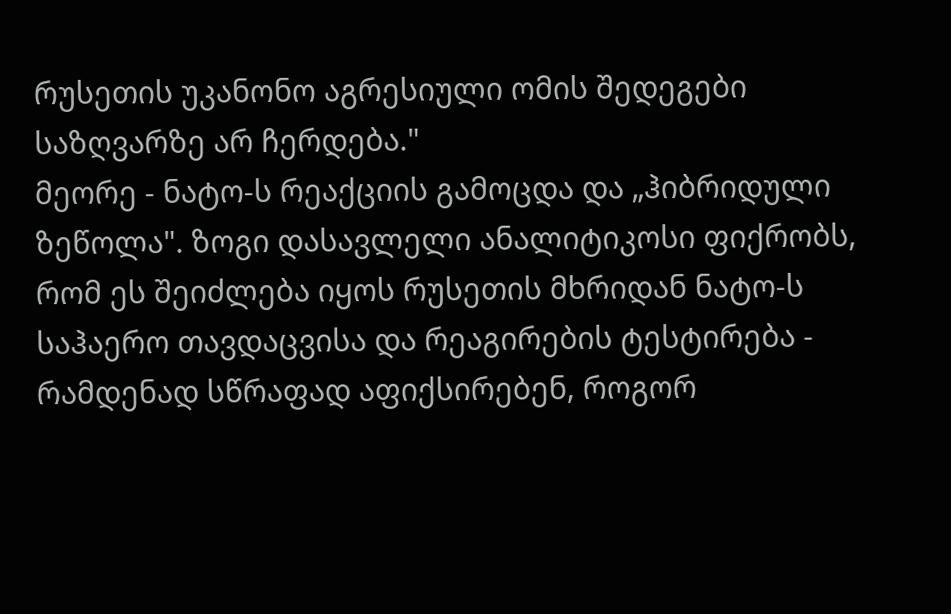რუსეთის უკანონო აგრესიული ომის შედეგები საზღვარზე არ ჩერდება."
მეორე - ნატო-ს რეაქციის გამოცდა და „ჰიბრიდული ზეწოლა". ზოგი დასავლელი ანალიტიკოსი ფიქრობს, რომ ეს შეიძლება იყოს რუსეთის მხრიდან ნატო-ს საჰაერო თავდაცვისა და რეაგირების ტესტირება - რამდენად სწრაფად აფიქსირებენ, როგორ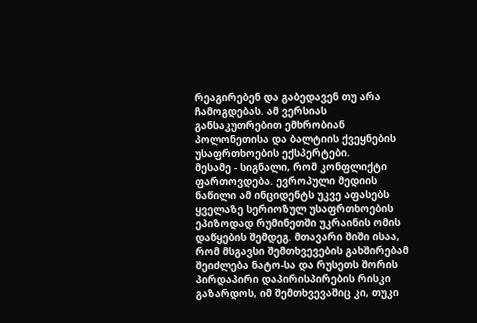რეაგირებენ და გაბედავენ თუ არა ჩამოგდებას. ამ ვერსიას განსაკუთრებით ემხრობიან პოლონეთისა და ბალტიის ქვეყნების უსაფრთხოების ექსპერტები.
მესამე - სიგნალი, რომ კონფლიქტი ფართოვდება. ევროპული მედიის ნაწილი ამ ინციდენტს უკვე აფასებს ყველაზე სერიოზულ უსაფრთხოების ეპიზოდად რუმინეთში უკრაინის ომის დაწყების შემდეგ. მთავარი შიში ისაა, რომ მსგავსი შემთხვევების გახშირებამ შეიძლება ნატო-სა და რუსეთს შორის პირდაპირი დაპირისპირების რისკი გაზარდოს, იმ შემთხვევაშიც კი, თუკი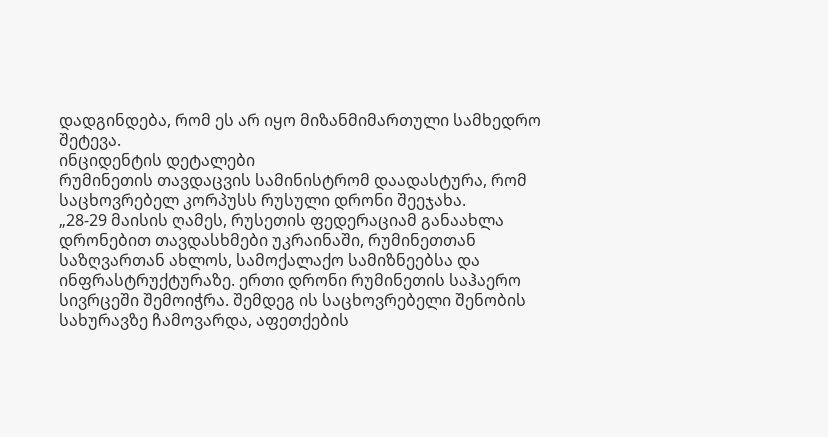დადგინდება, რომ ეს არ იყო მიზანმიმართული სამხედრო შეტევა.
ინციდენტის დეტალები
რუმინეთის თავდაცვის სამინისტრომ დაადასტურა, რომ საცხოვრებელ კორპუსს რუსული დრონი შეეჯახა.
„28-29 მაისის ღამეს, რუსეთის ფედერაციამ განაახლა დრონებით თავდასხმები უკრაინაში, რუმინეთთან საზღვართან ახლოს, სამოქალაქო სამიზნეებსა და ინფრასტრუქტურაზე. ერთი დრონი რუმინეთის საჰაერო სივრცეში შემოიჭრა. შემდეგ ის საცხოვრებელი შენობის სახურავზე ჩამოვარდა, აფეთქების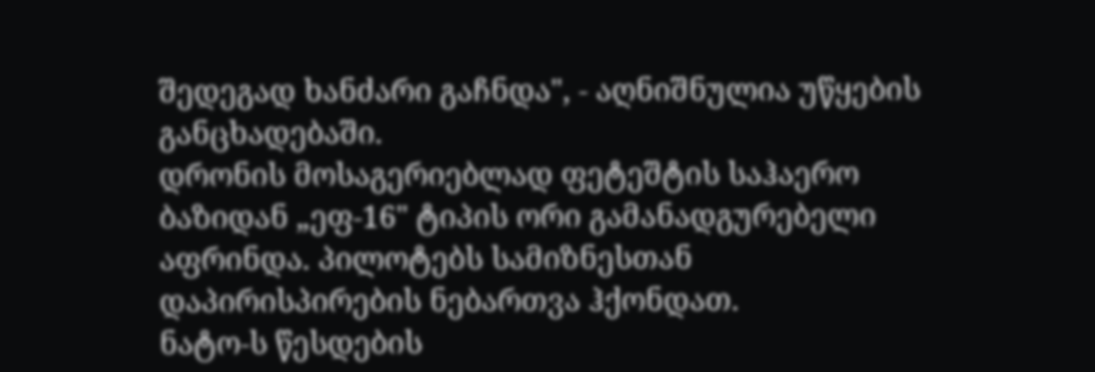შედეგად ხანძარი გაჩნდა", - აღნიშნულია უწყების განცხადებაში.
დრონის მოსაგერიებლად ფეტეშტის საჰაერო ბაზიდან „ეფ-16" ტიპის ორი გამანადგურებელი აფრინდა. პილოტებს სამიზნესთან დაპირისპირების ნებართვა ჰქონდათ.
ნატო-ს წესდების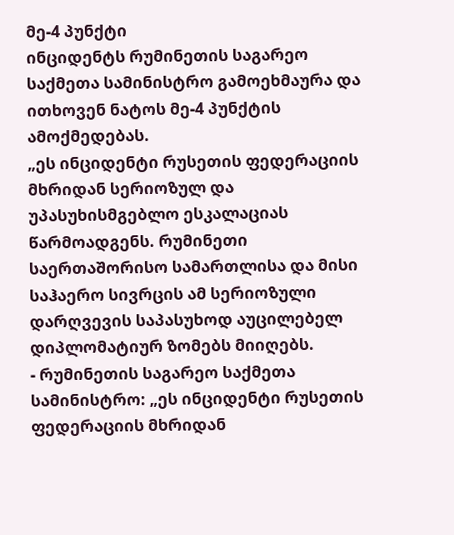მე-4 პუნქტი
ინციდენტს რუმინეთის საგარეო საქმეთა სამინისტრო გამოეხმაურა და ითხოვენ ნატოს მე-4 პუნქტის ამოქმედებას.
„ეს ინციდენტი რუსეთის ფედერაციის მხრიდან სერიოზულ და უპასუხისმგებლო ესკალაციას წარმოადგენს. რუმინეთი საერთაშორისო სამართლისა და მისი საჰაერო სივრცის ამ სერიოზული დარღვევის საპასუხოდ აუცილებელ დიპლომატიურ ზომებს მიიღებს.
- რუმინეთის საგარეო საქმეთა სამინისტრო: „ეს ინციდენტი რუსეთის ფედერაციის მხრიდან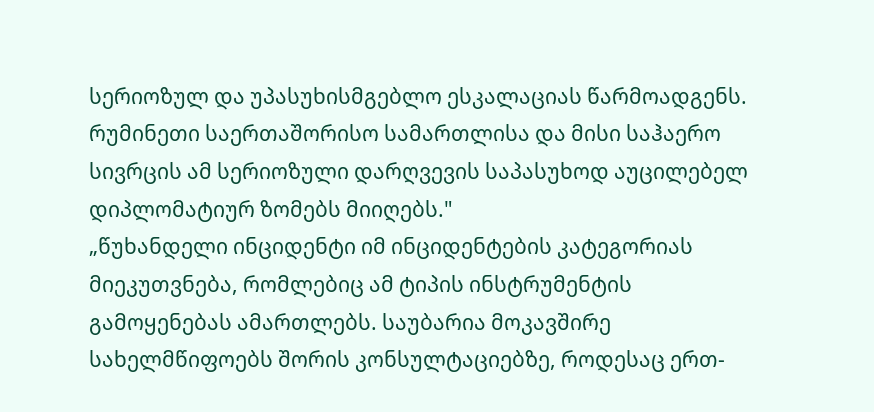სერიოზულ და უპასუხისმგებლო ესკალაციას წარმოადგენს. რუმინეთი საერთაშორისო სამართლისა და მისი საჰაერო სივრცის ამ სერიოზული დარღვევის საპასუხოდ აუცილებელ დიპლომატიურ ზომებს მიიღებს."
„წუხანდელი ინციდენტი იმ ინციდენტების კატეგორიას მიეკუთვნება, რომლებიც ამ ტიპის ინსტრუმენტის გამოყენებას ამართლებს. საუბარია მოკავშირე სახელმწიფოებს შორის კონსულტაციებზე, როდესაც ერთ-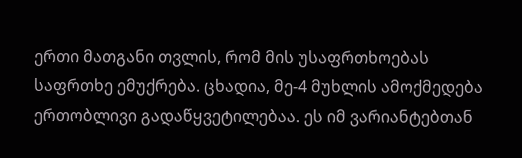ერთი მათგანი თვლის, რომ მის უსაფრთხოებას საფრთხე ემუქრება. ცხადია, მე-4 მუხლის ამოქმედება ერთობლივი გადაწყვეტილებაა. ეს იმ ვარიანტებთან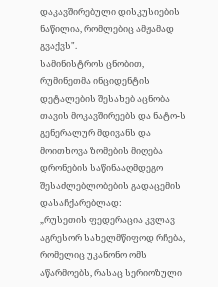დაკავშირებული დისკუსიების ნაწილია, რომლებიც ამჟამად გვაქვს".
სამინისტროს ცნობით, რუმინეთმა ინციდენტის დეტალების შესახებ აცნობა თავის მოკავშირეებს და ნატო-ს გენერალურ მდივანს და მოითხოვა ზომების მიღება დრონების საწინააღმდეგო შესაძლებლობების გადაცემის დასაჩქარებლად:
„რუსეთის ფედერაცია კვლავ აგრესორ სახელმწიფოდ რჩება, რომელიც უკანონო ომს აწარმოებს, რასაც სერიოზული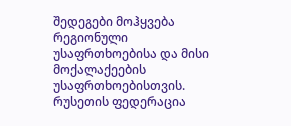შედეგები მოჰყვება რეგიონული უსაფრთხოებისა და მისი მოქალაქეების უსაფრთხოებისთვის. რუსეთის ფედერაცია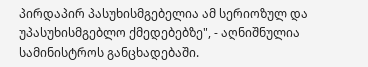პირდაპირ პასუხისმგებელია ამ სერიოზულ და უპასუხისმგებლო ქმედებებზე", - აღნიშნულია სამინისტროს განცხადებაში.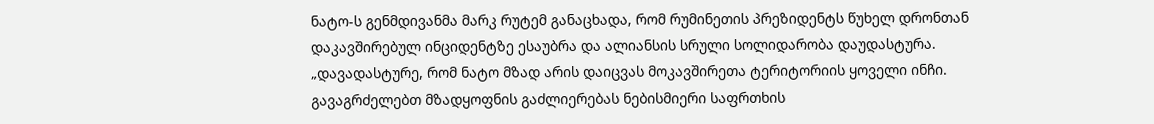ნატო-ს გენმდივანმა მარკ რუტემ განაცხადა, რომ რუმინეთის პრეზიდენტს წუხელ დრონთან დაკავშირებულ ინციდენტზე ესაუბრა და ალიანსის სრული სოლიდარობა დაუდასტურა.
„დავადასტურე, რომ ნატო მზად არის დაიცვას მოკავშირეთა ტერიტორიის ყოველი ინჩი. გავაგრძელებთ მზადყოფნის გაძლიერებას ნებისმიერი საფრთხის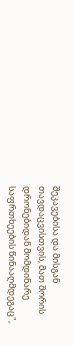შეკავებისა და მისგან თავდაცვისთვის, მათ შორის დრონებიდან მომდინარე საფრთხეების წინააღმდეგაც",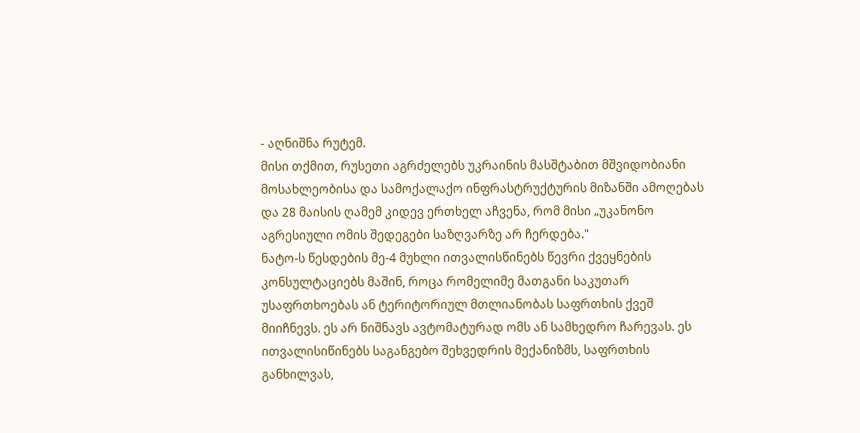- აღნიშნა რუტემ.
მისი თქმით, რუსეთი აგრძელებს უკრაინის მასშტაბით მშვიდობიანი მოსახლეობისა და სამოქალაქო ინფრასტრუქტურის მიზანში ამოღებას და 28 მაისის ღამემ კიდევ ერთხელ აჩვენა, რომ მისი „უკანონო აგრესიული ომის შედეგები საზღვარზე არ ჩერდება."
ნატო-ს წესდების მე-4 მუხლი ითვალისწინებს წევრი ქვეყნების კონსულტაციებს მაშინ, როცა რომელიმე მათგანი საკუთარ უსაფრთხოებას ან ტერიტორიულ მთლიანობას საფრთხის ქვეშ მიიჩნევს. ეს არ ნიშნავს ავტომატურად ომს ან სამხედრო ჩარევას. ეს ითვალისიწინებს საგანგებო შეხვედრის მექანიზმს, საფრთხის განხილვას,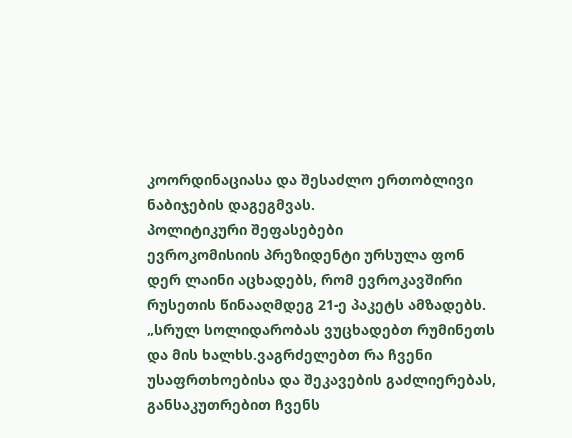კოორდინაციასა და შესაძლო ერთობლივი ნაბიჯების დაგეგმვას.
პოლიტიკური შეფასებები
ევროკომისიის პრეზიდენტი ურსულა ფონ დერ ლაინი აცხადებს, რომ ევროკავშირი რუსეთის წინააღმდეგ 21-ე პაკეტს ამზადებს.
„სრულ სოლიდარობას ვუცხადებთ რუმინეთს და მის ხალხს.ვაგრძელებთ რა ჩვენი უსაფრთხოებისა და შეკავების გაძლიერებას, განსაკუთრებით ჩვენს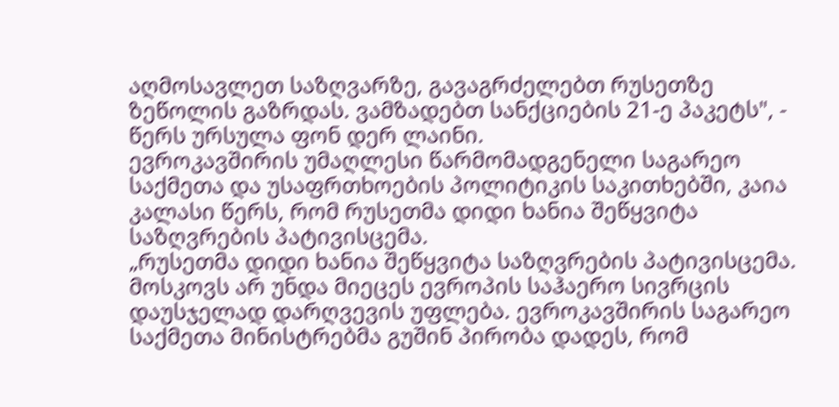აღმოსავლეთ საზღვარზე, გავაგრძელებთ რუსეთზე ზეწოლის გაზრდას. ვამზადებთ სანქციების 21-ე პაკეტს", - წერს ურსულა ფონ დერ ლაინი.
ევროკავშირის უმაღლესი წარმომადგენელი საგარეო საქმეთა და უსაფრთხოების პოლიტიკის საკითხებში, კაია კალასი წერს, რომ რუსეთმა დიდი ხანია შეწყვიტა საზღვრების პატივისცემა.
„რუსეთმა დიდი ხანია შეწყვიტა საზღვრების პატივისცემა. მოსკოვს არ უნდა მიეცეს ევროპის საჰაერო სივრცის დაუსჯელად დარღვევის უფლება. ევროკავშირის საგარეო საქმეთა მინისტრებმა გუშინ პირობა დადეს, რომ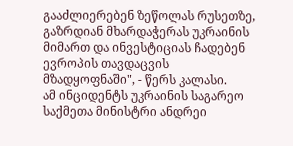გააძლიერებენ ზეწოლას რუსეთზე, გაზრდიან მხარდაჭერას უკრაინის მიმართ და ინვესტიციას ჩადებენ ევროპის თავდაცვის მზადყოფნაში", - წერს კალასი.
ამ ინციდენტს უკრაინის საგარეო საქმეთა მინისტრი ანდრეი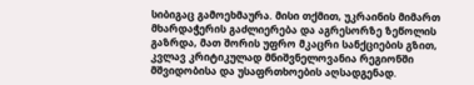სიბიგაც გამოეხმაურა. მისი თქმით, უკრაინის მიმართ მხარდაჭერის გაძლიერება და აგრესორზე ზეწოლის გაზრდა, მათ შორის უფრო მკაცრი სანქციების გზით, კვლავ კრიტიკულად მნიშვნელოვანია რეგიონში მშვიდობისა და უსაფრთხოების აღსადგენად.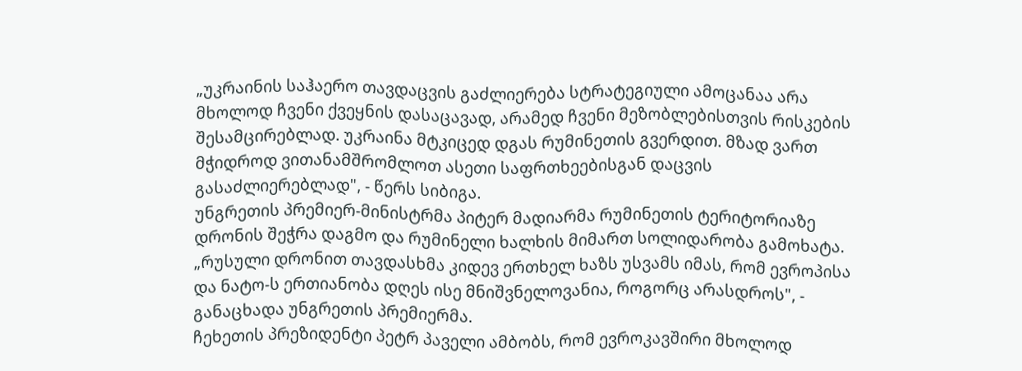„უკრაინის საჰაერო თავდაცვის გაძლიერება სტრატეგიული ამოცანაა არა მხოლოდ ჩვენი ქვეყნის დასაცავად, არამედ ჩვენი მეზობლებისთვის რისკების შესამცირებლად. უკრაინა მტკიცედ დგას რუმინეთის გვერდით. მზად ვართ მჭიდროდ ვითანამშრომლოთ ასეთი საფრთხეებისგან დაცვის გასაძლიერებლად", - წერს სიბიგა.
უნგრეთის პრემიერ-მინისტრმა პიტერ მადიარმა რუმინეთის ტერიტორიაზე დრონის შეჭრა დაგმო და რუმინელი ხალხის მიმართ სოლიდარობა გამოხატა.
„რუსული დრონით თავდასხმა კიდევ ერთხელ ხაზს უსვამს იმას, რომ ევროპისა და ნატო-ს ერთიანობა დღეს ისე მნიშვნელოვანია, როგორც არასდროს", - განაცხადა უნგრეთის პრემიერმა.
ჩეხეთის პრეზიდენტი პეტრ პაველი ამბობს, რომ ევროკავშირი მხოლოდ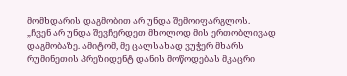მომხდარის დაგმობით არ უნდა შემოიფარგლოს.
„ჩვენ არ უნდა შევჩერდეთ მხოლოდ მის ერთობლივად დაგმობაზე. ამიტომ, მე ცალსახად ვუჭერ მხარს რუმინეთის პრეზიდენტ დანის მოწოდებას მკაცრი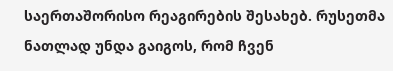საერთაშორისო რეაგირების შესახებ. რუსეთმა ნათლად უნდა გაიგოს, რომ ჩვენ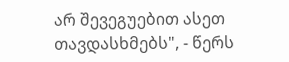არ შევეგუებით ასეთ თავდასხმებს", - წერს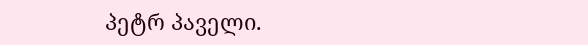პეტრ პაველი.